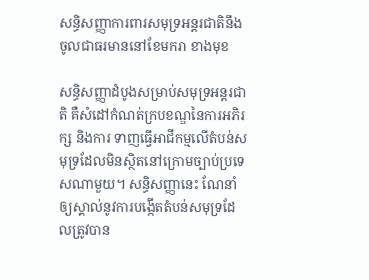សន្ធិសញ្ញាការពារសមុទ្រអន្តរជាតិនឹងចូលជាធរមាននៅខែមករា ខាងមុខ

សន្ធិសញ្ញាដំបូងសម្រាប់សមុទ្រអន្តរជាតិ គឺសំដៅកំណត់ក្របខណ្ឌនៃការអភិរក្ស និងការ ទាញធ្វើអាជីកម្មលើតំបន់សមុទ្រដែលមិនស្ថិតនៅក្រោមច្បាប់ប្រទេសណាមួយ។ សន្ធិសញ្ញានេះ ណែនាំឲ្យស្គាល់នូវការបង្កើតតំបន់សមុទ្រដែលត្រូវបាន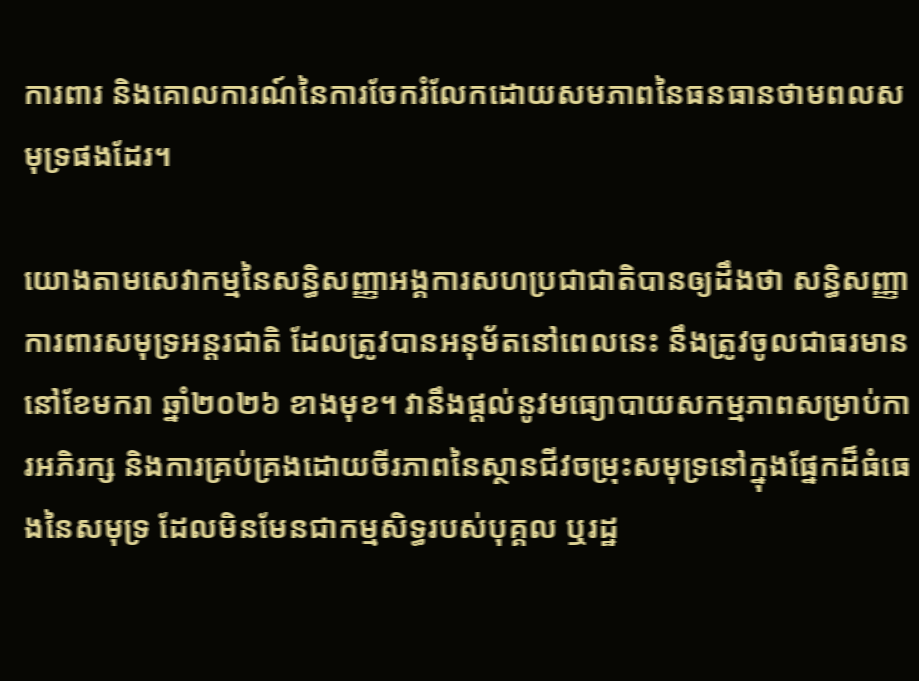ការពារ និងគោលការណ៍នៃការចែករំលែកដោយសមភាពនៃធនធានថាមពលសមុទ្រផងដែរ។

យោងតាមសេវាកម្មនៃសន្ធិសញ្ញាអង្គការសហប្រជាជាតិបានឲ្យដឹងថា សន្ធិសញ្ញាការពារសមុទ្រអន្តរជាតិ ដែលត្រូវបានអនុម័តនៅពេលនេះ នឹងត្រូវចូលជាធរមាននៅខែមករា ឆ្នាំ២០២៦ ខាងមុខ។ វានឹងផ្តល់នូវមធ្យោបាយសកម្មភាពសម្រាប់ការអភិរក្ស និងការគ្រប់គ្រងដោយចីរភាពនៃស្ថានជីវចម្រុះសមុទ្រនៅក្នុងផ្នែកដ៏ធំធេងនៃសមុទ្រ ដែលមិនមែនជាកម្មសិទ្ធរបស់បុគ្គល ឬរដ្ឋ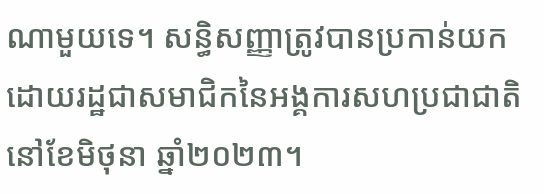ណាមួយទេ។ សន្ធិសញ្ញាត្រូវបានប្រកាន់យកដោយរដ្ឋជាសមាជិកនៃអង្គការសហប្រជាជាតិនៅខែមិថុនា ឆ្នាំ២០២៣។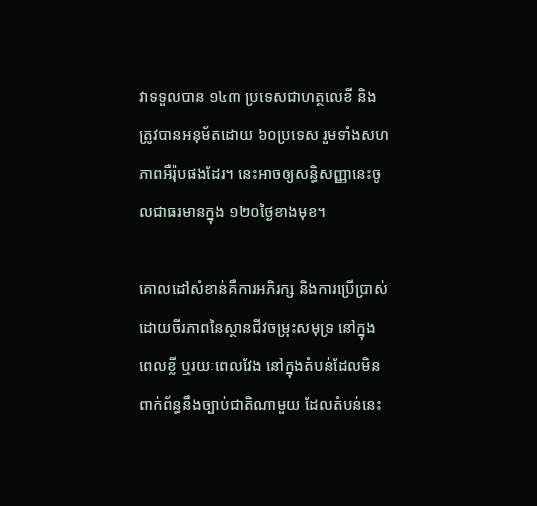វាទទួលបាន ១៤៣ ប្រទេសជាហត្ថលេខី និងត្រូវបានអនុម័តដោយ ៦០ប្រទេស រួមទាំងសហភាពអឺរ៉ុបផងដែរ។ នេះអាចឲ្យសន្ធិសញ្ញានេះចូលជាធរមានក្នុង ១២០ថ្ងៃខាងមុខ។

គោលដៅសំខាន់គឺការអភិរក្ស និងការប្រើប្រាស់ដោយចីរភាពនៃស្ថានជីវចម្រុះសមុទ្រ នៅក្នុងពេលខ្លី ឬរយៈពេលវែង នៅក្នុងតំបន់ដែលមិនពាក់ព័ន្ធនឹងច្បាប់ជាតិណាមួយ ដែលតំបន់នេះ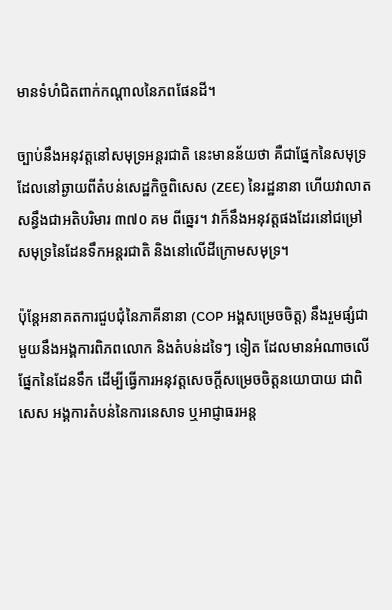មានទំហំជិតពាក់កណ្តាលនៃភពផែនដី។

ច្បាប់នឹងអនុវត្តនៅសមុទ្រអន្តរជាតិ នេះមានន័យថា គឺជាផ្នែកនៃសមុទ្រដែលនៅឆ្ងាយពីតំបន់សេដ្ឋកិច្ចពិសេស (ZEE) នៃរដ្ឋនានា ហើយវាលាតសន្ធឹងជាអតិបរិមារ ៣៧០ គម ពីឆ្នេរ។ វាក៏នឹងអនុវត្តផងដែរនៅជម្រៅសមុទ្រនៃដែនទឹកអន្តរជាតិ និងនៅលើដីក្រោមសមុទ្រ។

ប៉ុន្តែអនាគតការជួបជុំនៃភាគីនានា (COP អង្គសម្រេចចិត្ត) នឹងរួមផ្សំជាមួយនឹងអង្គការពិភពលោក និងតំបន់ដទៃៗ ទៀត ដែលមានអំណាចលើផ្នែកនៃដែនទឹក ដើម្បីធ្វើការអនុវត្តសេចក្តីសម្រេចចិត្តនយោបាយ ជាពិសេស អង្គការតំបន់នៃការនេសាទ ឬអាជ្ញាធរអន្ត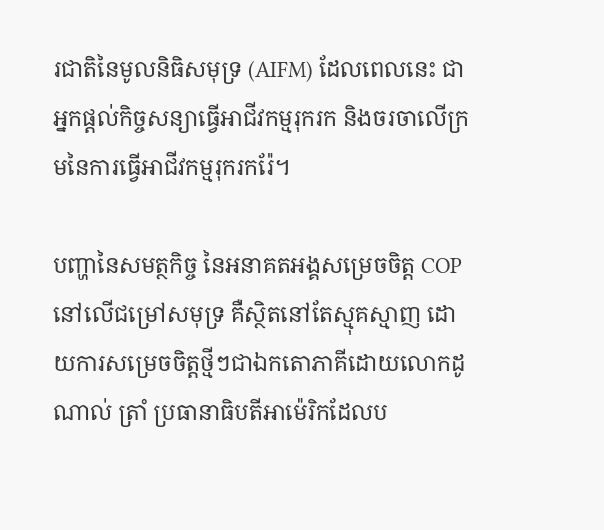រជាតិនៃមូលនិធិសមុទ្រ (AIFM) ដែលពេលនេះ ជាអ្នកផ្តល់កិច្ចសន្យាធ្វើអាជីវកម្មរុករក និងចរចាលើក្រមនៃការធ្វើអាជីវកម្មរុករករ៉ែ។

បញ្ហានៃសមត្ថកិច្ច នៃអនាគតអង្គសម្រេចចិត្ត COP នៅលើជម្រៅសមុទ្រ គឺស្ថិតនៅតែស្មុគស្មាញ ដោយការសម្រេចចិត្តថ្មីៗជាឯកតោភាគីដោយលោកដូណាល់ ត្រាំ ប្រធានាធិបតីអាម៉េរិកដែលប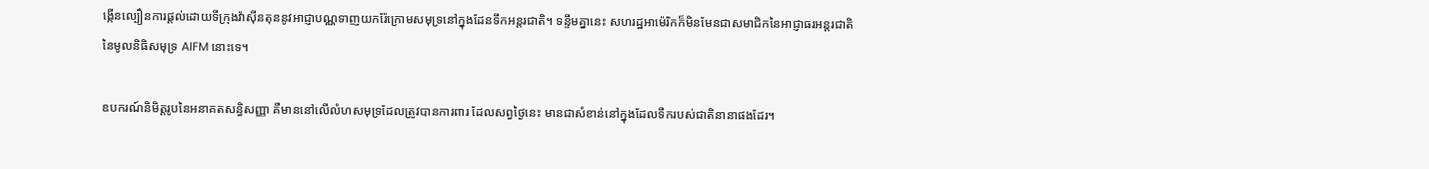ង្កើនល្បឿនការផ្តល់ដោយទីក្រុងវ៉ាស៊ីនតុននូវអាជ្ញាបណ្ណទាញយករ៉ែក្រោមសមុទ្រនៅក្នុងដែនទឹកអន្តរជាតិ។ ទន្ទឹមគ្នានេះ សហរដ្ឋអាម៉េរិកក៏មិនមែនជាសមាជិកនៃអាជ្ញាធរអន្តរជាតិនៃមូលនិធិសមុទ្រ AIFM នោះទេ។

ឧបករណ៍និមិត្តរូបនៃអនាគតសន្ធិសញ្ញា គឺមាននៅលើលំហសមុទ្រដែលត្រូវបានការពារ ដែលសព្វថ្ងៃនេះ មានជាសំខាន់នៅក្នុងដែលទឹករបស់ជាតិនានាផងដែរ។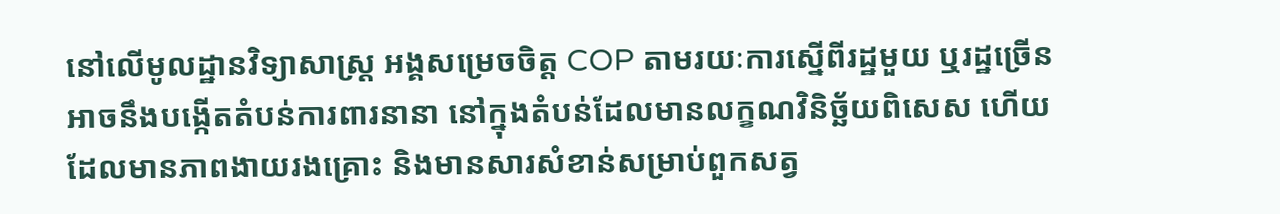នៅលើមូលដ្ឋានវិទ្យាសាស្រ្ត អង្គសម្រេចចិត្ត COP តាមរយៈការស្នើពីរដ្ឋមួយ ឬរដ្ឋច្រើន អាចនឹងបង្កើតតំបន់ការពារនានា នៅក្នុងតំបន់ដែលមានលក្ខណវិនិច្ឆ័យពិសេស ហើយដែលមានភាពងាយរងគ្រោះ និងមានសារសំខាន់សម្រាប់ពួកសត្វ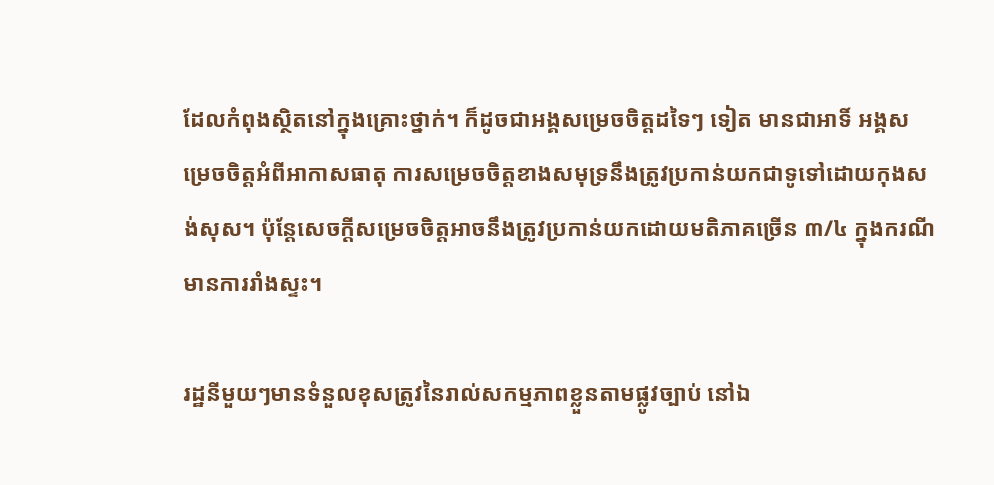ដែលកំពុងស្ថិតនៅក្នុងគ្រោះថ្នាក់។ ក៏ដូចជាអង្គសម្រេចចិត្តដទៃៗ ទៀត មានជាអាទិ៍ អង្គសម្រេចចិត្តអំពីអាកាសធាតុ ការសម្រេចចិត្តខាងសមុទ្រនឹងត្រូវប្រកាន់យកជាទូទៅដោយកុងសង់សុស។ ប៉ុន្តែសេចក្តីសម្រេចចិត្តអាចនឹងត្រូវប្រកាន់យកដោយមតិភាគច្រើន ៣/៤ ក្នុងករណីមានការរាំងស្ទះ។

រដ្ឋនីមួយៗមានទំនួលខុសត្រូវនៃរាល់សកម្មភាពខ្លួនតាមផ្លូវច្បាប់ នៅឯ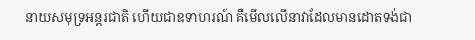នាយសមុទ្រអន្តរជាតិ ហើយជាឧទាហរណ៍ គឺមើលលើនាវាដែលមានដោតទង់ជា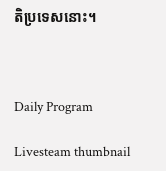តិប្រទេសនោះ។



Daily Program

Livesteam thumbnail